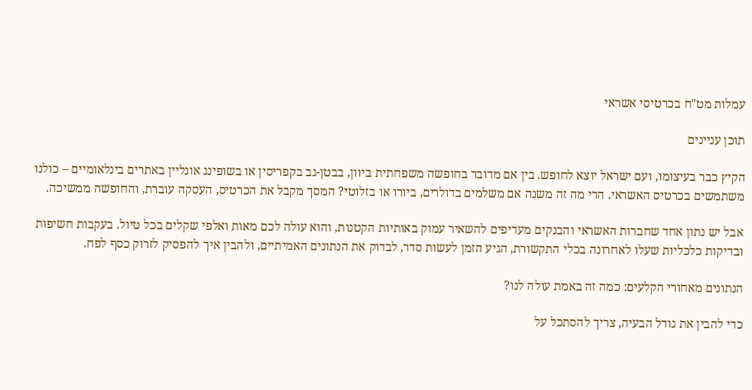עמלות מט"ח בכרטיסי אשראי

תוכן עניינים

הקיץ כבר בעיצומו, ועם ישראל יוצא לחופש. בין אם מדובר בחופשה משפחתית ביוון, בבטן-גב בקפריסין או בשופינג אונליין באתרים בינלאומיים – כולנו משתמשים בכרטיס האשראי. הרי מה זה משנה אם משלמים בדולרים, ביורו או בזלוטי? המסך מקבל את הכרטיס, העסקה עוברת, והחופשה ממשיכה.

אבל יש נתון אחד שחברות האשראי והבנקים מעדיפים להשאיר עמוק באותיות הקטנות, והוא עולה לכם מאות ואלפי שקלים בכל טיול. בעקבות חשיפות ובדיקות כלכליות שעלו לאחרונה בכלי התקשורת, הגיע הזמן לעשות סדר, לבדוק את הנתונים האמיתיים, ולהבין איך להפסיק לזרוק כסף לפח.

הנתונים מאחורי הקלעים: כמה זה באמת עולה לנו?

כדי להבין את גודל הבעיה, צריך להסתכל על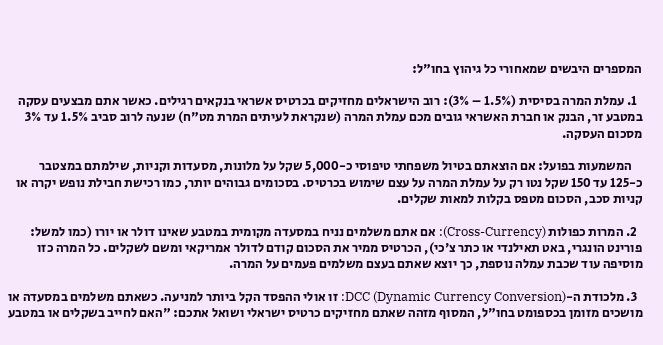המספרים היבשים שמאחורי כל גיהוץ בחו"ל:

  1. עמלת המרה בסיסית (1.5% – 3%): רוב הישראלים מחזיקים בכרטיס אשראי בנקאים רגילים. כאשר אתם מבצעים עסקה במטבע זר, הבנק או חברת האשראי גובים מכם עמלת המרה (שנקראת לעיתים המרת מט"ח) שנעה לרוב סביב 1.5% עד 3% מסכום העסקה.

    המשמעות בפועל: אם הוצאתם בטיול משפחתי טיפוסי כ-5,000 שקל על מלונות, מסעדות וקניות, שילמתם במצטבר כ-125 עד 150 שקל נטו רק על עמלת המרה על עצם שימוש בכרטיס. בסכומים גבוהים יותר, כמו רכישת חבילת נופש יקרה או קניות סכב, הסכום מטפס בקלות למאות שקלים.

  2. המרות כפולות (Cross-Currency): אם אתם משלמים נניח במסעדה מקומית במטבע שאינו דולר או יורו (כמו למשל: פורינט הונגרי, באט תאילנדי או כתר צ'כי), הכרטיס ממיר את הסכום קודם לדולר אמריקאי ומשם לשקלים. כל המרה כזו מוסיפה עוד שכבת עמלה נוספת, כך יוצא שאתם בעצם משלמים פעמים על המרה.

  3. מלכודת ה-DCC (Dynamic Currency Conversion): זו אולי ההפסד הקל ביותר למניעה. כשאתם משלמים במסעדה או מושכים מזומן בכספומט בחו"ל, המסוף מזהה שאתם מחזיקים כרטיס ישראלי ושואל אתכם: "האם לחייב בשקלים או במטבע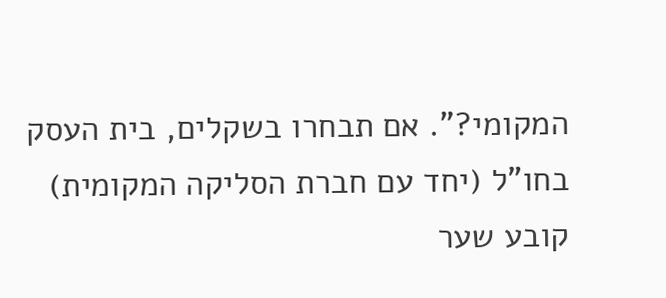המקומי?". אם תבחרו בשקלים, בית העסק בחו"ל (יחד עם חברת הסליקה המקומית) קובע שער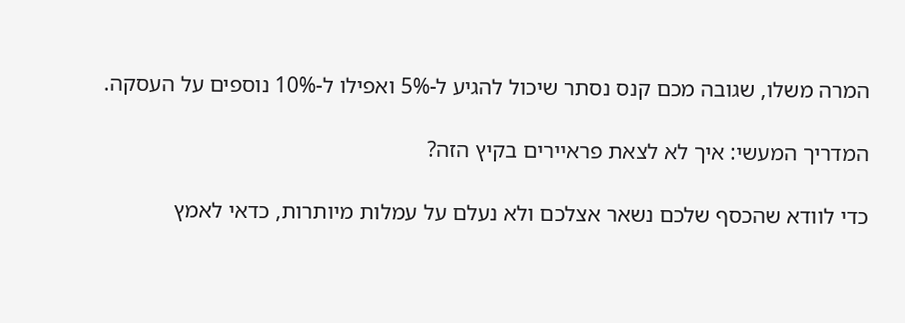המרה משלו, שגובה מכם קנס נסתר שיכול להגיע ל-5% ואפילו ל-10% נוספים על העסקה.

המדריך המעשי: איך לא לצאת פראיירים בקיץ הזה?

כדי לוודא שהכסף שלכם נשאר אצלכם ולא נעלם על עמלות מיותרות, כדאי לאמץ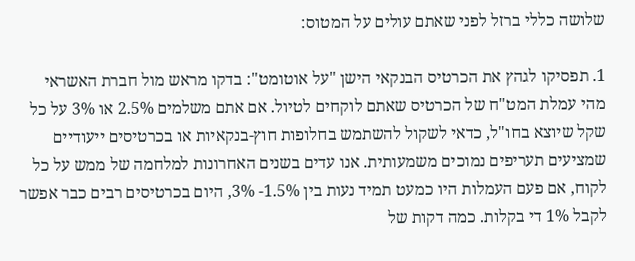שלושה כללי ברזל לפני שאתם עולים על המטוס:

1. תפסיקו לגהץ את הכרטיס הבנקאי הישן "על אוטומט": בדקו מראש מול חברת האשראי מהי עמלת המט"ח של הכרטיס שאתם לוקחים לטיול. אם אתם משלמים 2.5% או 3% על כל שקל שיוצא בחו"ל, כדאי לשקול להשתמש בחלופות חוץ-בנקאיות או בכרטיסים ייעודיים שמציעים תעריפים נמוכים משמעותית. אנו עדים בשנים האחרונות למלחמה של ממש על כל לקוח, אם פעם העמלות היו כמעט תמיד נעות בין 1.5%- 3%, היום בכרטיסים רבים כבר אפשר לקבל 1% די בקלות. כמה דקות של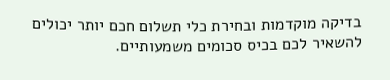בדיקה מוקדמות ובחירת כלי תשלום חכם יותר יכולים להשאיר לכם בכיס סכומים משמעותיים.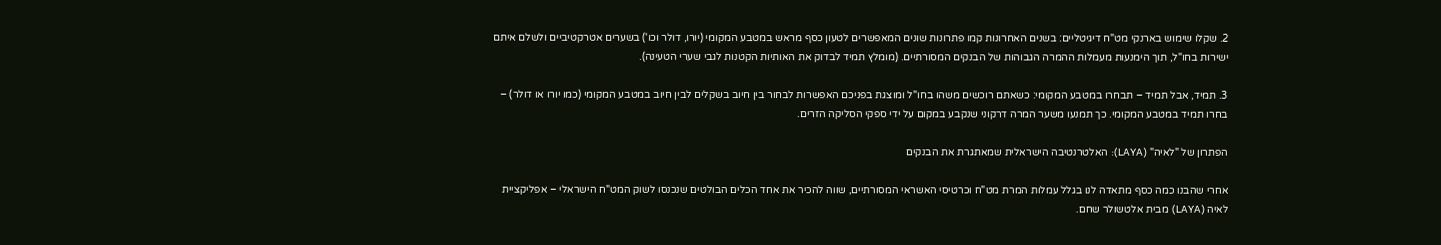2. שקלו שימוש בארנקי מט"ח דיגיטליים: בשנים האחרונות קמו פתרונות שונים המאפשרים לטעון כסף מראש במטבע המקומי (יורו, דולר וכו') בשערים אטרקטיביים ולשלם איתם ישירות בחו"ל, תוך הימנעות מעמלות ההמרה הגבוהות של הבנקים המסורתיים. (מומלץ תמיד לבדוק את האותיות הקטנות לגבי שערי הטעינה).

3. תמיד, אבל תמיד – תבחרו במטבע המקומי: כשאתם רוכשים משהו בחו"ל ומוצגת בפניכם האפשרות לבחור בין חיוב בשקלים לבין חיוב במטבע המקומי (כמו יורו או דולר) – בחרו תמיד במטבע המקומי. כך תמנעו משער המרה דרקוני שנקבע במקום על ידי ספקי הסליקה הזרים.

הפתרון של "לאיה" (LAYA): האלטרנטיבה הישראלית שמאתגרת את הבנקים

אחרי שהבנו כמה כסף מתאדה לנו בגלל עמלות המרת מט"ח וכרטיסי האשראי המסורתיים, שווה להכיר את אחד הכלים הבולטים שנכנסו לשוק המט"ח הישראלי – אפליקציית לאיה (LAYA) מבית אלטשולר שחם.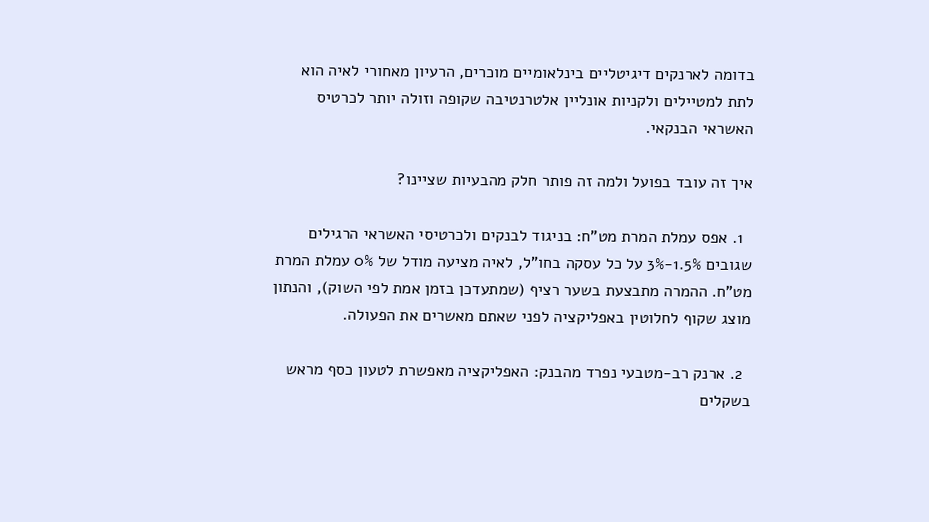בדומה לארנקים דיגיטליים בינלאומיים מוכרים, הרעיון מאחורי לאיה הוא לתת למטיילים ולקניות אונליין אלטרנטיבה שקופה וזולה יותר לכרטיס האשראי הבנקאי.

איך זה עובד בפועל ולמה זה פותר חלק מהבעיות שציינו?

  1. אפס עמלת המרת מט"ח: בניגוד לבנקים ולכרטיסי האשראי הרגילים שגובים 1.5%-3% על כל עסקה בחו"ל, לאיה מציעה מודל של 0% עמלת המרת מט"ח. ההמרה מתבצעת בשער רציף (שמתעדכן בזמן אמת לפי השוק), והנתון מוצג שקוף לחלוטין באפליקציה לפני שאתם מאשרים את הפעולה.

  2. ארנק רב-מטבעי נפרד מהבנק: האפליקציה מאפשרת לטעון כסף מראש בשקלים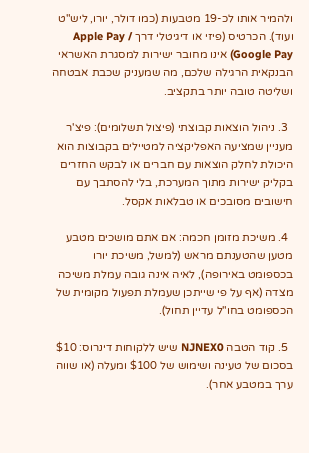ולהמיר אותו לכ-19 מטבעות (כמו דולר, יורו, ליש"ט ועוד). הכרטיס (פיזי או דיגיטלי דרך Apple Pay / Google Pay) אינו מחובר ישירות למסגרת האשראי הבנקאית הרגילה שלכם, מה שמעניק שכבת אבטחה ושליטה טובה יותר בתקציב.

  3. ניהול הוצאות קבוצתי (פיצול תשלומים): פיצ'ר מעניין שמציעה האפליקציה למטיילים בקבוצות הוא היכולת לחלק הוצאות עם חברים או לבקש החזרים בקליק ישירות מתוך המערכת, בלי להסתבך עם חישובים מסובכים או טבלאות אקסל.

  4. משיכת מזומן חכמה: אם אתם מושכים מטבע מטען שהטענתם מראש (למשל, משיכת יורו בכספומט באירופה), לאיה אינה גובה עמלת משיכה מצדה (אף על פי שייתכן שעמלת תפעול מקומית של הכספומט בחו"ל עדיין תחול).

  5. קוד הטבה NJNEX0 שיש ללקוחות דינרוס: $10 בסכום של טעינה ושימוש של $100 ומעלה (או שווה ערך במטבע אחר).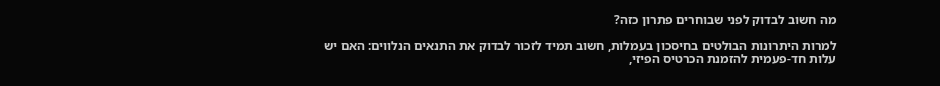מה חשוב לבדוק לפני שבוחרים פתרון כזה?

למרות היתרונות הבולטים בחיסכון בעמלות, חשוב תמיד לזכור לבדוק את התנאים הנלווים: האם יש עלות חד-פעמית להזמנת הכרטיס הפיזי,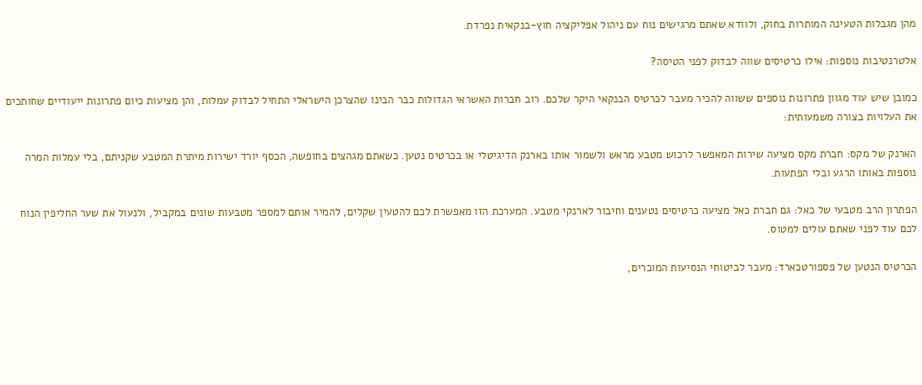מהן מגבלות הטעינה המותרות בחוק, ולוודא שאתם מרגישים נוח עם ניהול אפליקציה חוץ-בנקאית נפרדת.

אלטרנטיבות נוספות: אילו כרטיסים שווה לבדוק לפני הטיסה?

כמובן שיש עוד מגוון פתרונות נוספים ששווה להכיר מעבר לכרטיס הבנקאי היקר שלכם. רוב חברות האשראי הגדולות כבר הבינו שהצרכן הישראלי התחיל לבדוק עמלות, והן מציעות כיום פתרונות ייעודיים שחותכים את העלויות בצורה משמעותית:

הארנק של מקס: חברת מקס מציעה שירות המאפשר לרכוש מטבע מראש ולשמור אותו בארנק הדיגיטלי או בכרטיס נטען. כשאתם מגהצים בחופשה, הכסף יורד ישירות מיתרת המטבע שקניתם, בלי עמלות המרה נוספות באותו הרגע ובלי הפתעות.

הפתרון הרב מטבעי של כאל: גם חברת כאל מציעה כרטיסים נטענים וחיבור לארנקי מטבע. המערכת הזו מאפשרת לכם להטעין שקלים, להמיר אותם למספר מטבעות שונים במקביל, ולנעול את שער החליפין הנוח לכם עוד לפני שאתם עולים למטוס.

הכרטיס הנטען של פספורטכארד: מעבר לביטוחי הנסיעות המוכרים,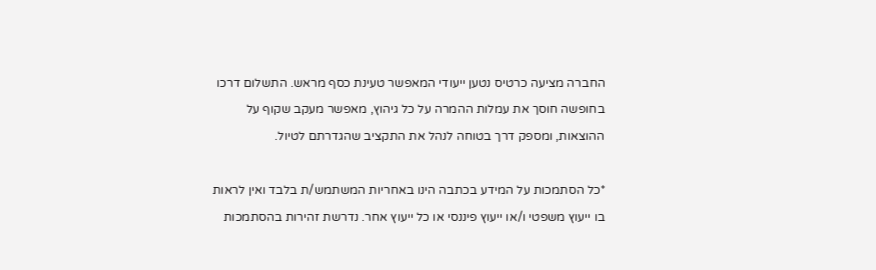החברה מציעה כרטיס נטען ייעודי המאפשר טעינת כסף מראש. התשלום דרכו בחופשה חוסך את עמלות ההמרה על כל גיהוץ, מאפשר מעקב שקוף על ההוצאות, ומספק דרך בטוחה לנהל את התקציב שהגדרתם לטיול.

*כל הסתמכות על המידע בכתבה הינו באחריות המשתמש/ת בלבד ואין לראות בו ייעוץ משפטי ו/או ייעוץ פיננסי או כל ייעוץ אחר. נדרשת זהירות בהסתמכות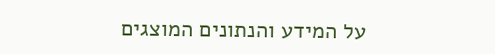על המידע והנתונים המוצגים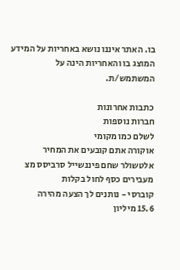בו. האתר איננו נושא באחריות על המידע המוצג בו והאחריות הינה על המשתמש/ת.

כתבות אחרונות
חברות נוספות
לשלם כמו מקומי
אוקורה אתם קובעים את המחיר
אלטשולר שחם פיננשייל סרביסס מצ
מעבירים כסף לחול בקלות
קוברסי - נותנים לך הצעה מהירה
15.6 מיליון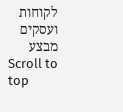לקוחות ועסקים מבצע
Scroll to top